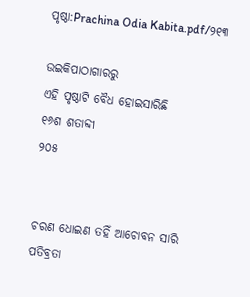ପୃଷ୍ଠା:Prachina Odia Kabita.pdf/୨୧୩

ଉଇକିପାଠାଗାର‌ରୁ
ଏହି ପୃଷ୍ଠାଟି ବୈଧ ହୋଇସାରିଛି
୧୬ଶ ଶତାବ୍ଦୀ
୨୦୫


ଚରଣ ଧୋଇଣ ତହିଁ ଆଚୋବନ ସାରି
ପତିବ୍ରତା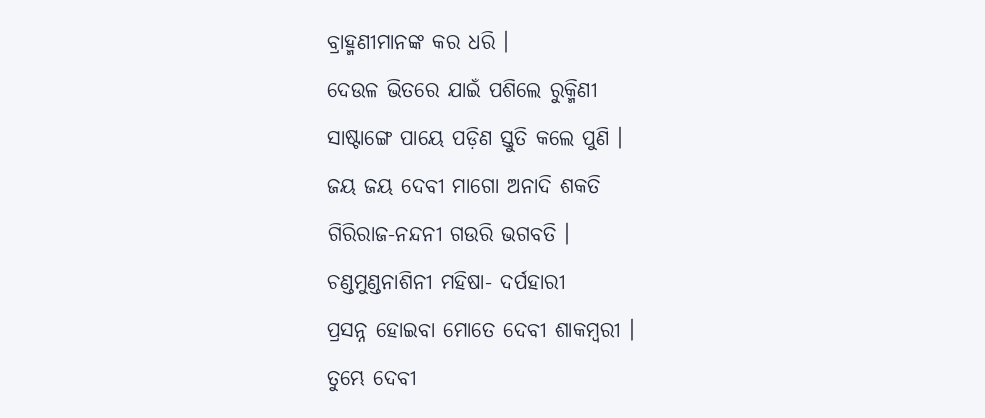ବ୍ରାହ୍ମଣୀମାନଙ୍କ କର ଧରି ।
ଦେଉଳ ଭିତରେ ଯାଇଁ ପଶିଲେ ରୁକ୍ମିଣୀ
ସାଷ୍ଟାଙ୍ଗେ ପାୟେ ପଡ଼ିଣ ସ୍ତୁତି କଲେ ପୁଣି ।
ଜୟ ଜୟ ଦେବୀ ମାଗୋ ଅନାଦି ଶକତି
ଗିରିରାଜ-ନନ୍ଦନୀ ଗଉରି ଭଗବତି ।
ଚଣ୍ଡମୁଣ୍ଡନାଶିନୀ ମହିଷା- ଦର୍ପହାରୀ
ପ୍ରସନ୍ନ ହୋଇବା ମୋତେ ଦେବୀ ଶାକମ୍ବରୀ ।
ତୁମ୍ଭେ ଦେବୀ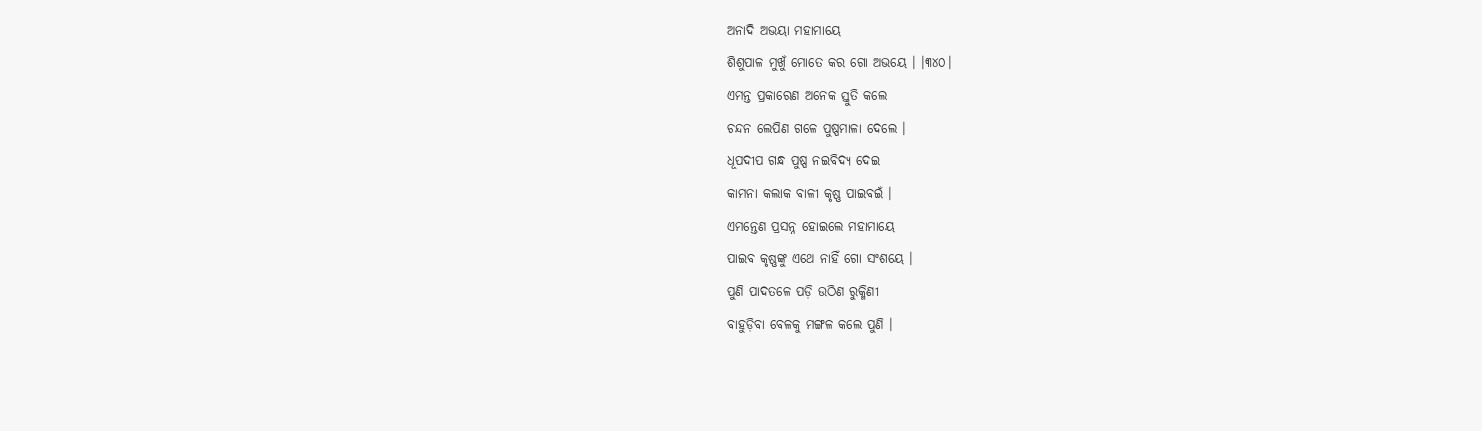ଅନାଦି ଅଭୟା ମହାମାୟେ
ଶିଶୁପାଳ ମୁଖୁଁ ମୋତେ କର ଗୋ ଅଭୟେ । ।୩୪୦।
ଏମନ୍ତ ପ୍ରକାରେଣ ଅନେକ ସ୍ତୁତି କଲେ
ଚନ୍ଦନ ଲେପିଣ ଗଳେ ପୁଷ୍ପମାଳା ଦେଲେ ।
ଧୂପଦୀପ ଗନ୍ଧ ପୁଷ୍ପ ନଇବିଦ୍ୟ ଦେଇ
କାମନା କଲାକ ବାଳୀ କୃଷ୍ଣ ପାଇବଇଁ ।
ଏମନ୍ତେଣ ପ୍ରସନ୍ନ ହୋଇଲେ ମହାମାୟେ
ପାଇବ କୃଷ୍ଣଙ୍କୁ ଏଥେ ନାହିଁ ଗୋ ସଂଶୟେ ।
ପୁଣି ପାଦତଳେ ପଡ଼ି ଉଠିଣ ରୁକ୍ମିଣୀ
ବାହୁଡ଼ିବା ବେଳକୁ ମଙ୍ଗଳ କଲେ ପୁଣି ।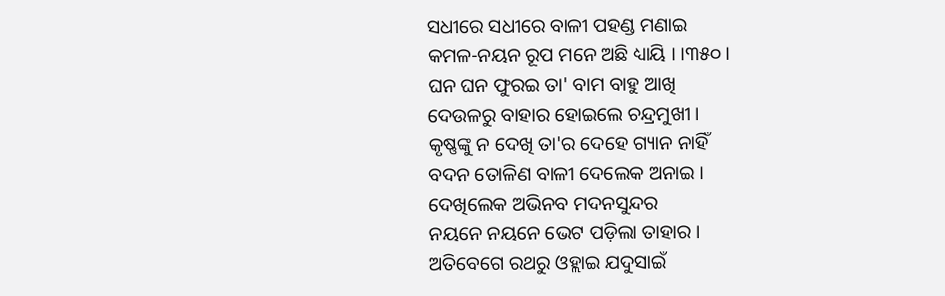ସଧୀରେ ସଧୀରେ ବାଳୀ ପହଣ୍ଡ ମଣାଇ
କମଳ-ନୟନ ରୂପ ମନେ ଅଛି ଧ୍ୟାୟି । ।୩୫୦।
ଘନ ଘନ ଫୁରଇ ତା' ବାମ ବାହୁ ଆଖି
ଦେଉଳରୁ ବାହାର ହୋଇଲେ ଚନ୍ଦ୍ରମୁଖୀ ।
କୃଷ୍ଣଙ୍କୁ ନ ଦେଖି ତା'ର ଦେହେ ଗ୍ୟାନ ନାହିଁ
ବଦନ ତୋଳିଣ ବାଳୀ ଦେଲେକ ଅନାଇ ।
ଦେଖିଲେକ ଅଭିନବ ମଦନସୁନ୍ଦର
ନୟନେ ନୟନେ ଭେଟ ପଡ଼ିଲା ତାହାର ।
ଅତିବେଗେ ରଥରୁ ଓହ୍ଲାଇ ଯଦୁସାଇଁ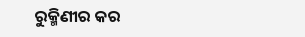ରୁକ୍ମିଣୀର କର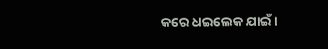କରେ ଧଇଲେକ ଯାଇଁ ।